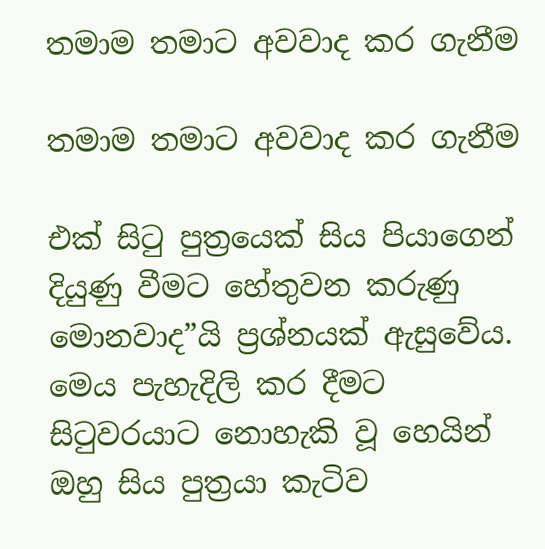තමාම තමාට අවවාද කර ගැනීම

තමාම තමාට අවවාද කර ගැනීම

එක් සිටු පුත්‍රයෙක් සිය පියාගෙන් දියුණු වීමට හේතුවන කරුණු මොනවාද”යි ප්‍රශ්නයක් ඇසුවේය. මෙය පැහැදිලි කර දීමට සිටුවරයාට නොහැකි වූ හෙයින් ඔහු සිය පුත්‍රයා කැටිව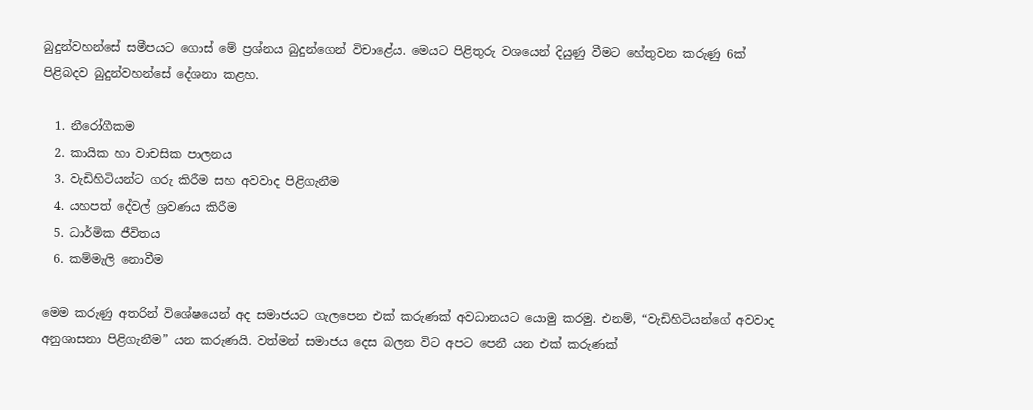බුදුන්වහන්සේ සමීපයට ගොස් මේ ප්‍රශ්නය බුදුන්ගෙන් විචාළේය. මෙයට පිළිතුරු වශයෙන් දියුණු වීමට හේතුවන කරුණු 6ක් පිළිබදව බුදුන්වහන්සේ දේශනා කළහ.

  1. නීරෝගීකම
  2. කායික හා වාචසික පාලනය
  3. වැඩිහිටියන්ට ගරු කිරීම සහ අවවාද පිළිගැනීම
  4. යහපත් දේවල් ශ්‍රවණය කිරීම
  5. ධාර්මික ජීවිතය
  6. කම්මැලි නොවීම

මෙම කරුණු අතරින් විශේෂ‍යෙන් අද සමාජයට ගැලපෙන එක් කරුණක් අවධානයට යොමු කරමු. එනම්, “වැඩිහිටියන්ගේ අවවාද අනුශාසනා පිළිගැනීම” යන කරුණයි. වත්මන් සමාජය දෙස බලන විට අපට පෙනී යන එක් කරුණක්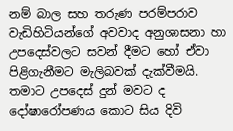නම් බාල සහ තරුණ පරම්පරාව වැඩිහිටියන්ගේ අවවාද අනුශාසනා හා උපදෙස්වලට සවන් දීමට හෝ ඒවා පිළිගැනීමට මැලිබවක් දැක්වීමයි. තමාට උපදෙස් දුන් මවට ද දෝෂාරෝපණය කොට සිය දිවි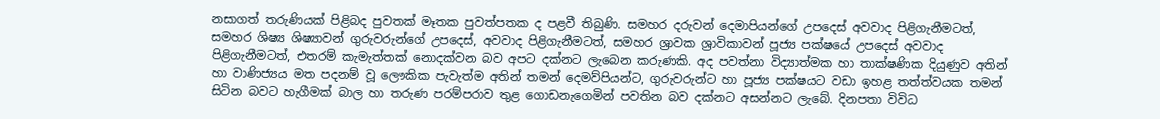නසාගත් තරුණියක් පිළිබද පුවතක් මෑතක පුවත්පතක ද පළවී තිබුණි. සමහර දරුවන් දෙමාපියන්ගේ උපදෙස් අවවාද පිළිගැනීමටත්, සමහර ශිෂ්‍ය ශිෂ්‍යාවන් ගුරුවරුන්ගේ උපදෙස්, අවවාද පිළිගැනීමටත්, සමහර ශ්‍රාවක ශ්‍රාවිකාවන් පූජ්‍ය පක්ෂයේ උපදෙස් අවවාද පිළිගැනීමටත්, එතරම් කැමැත්තක් නොදක්වන බව අපට දක්නට ලැබෙන කරුණකි. අද පවත්නා විද්‍යාත්මක හා තාක්ෂණික දියුණුව අතින් හා වාණිජ්‍යය මත පදනම් වූ ලෞකික පැවැත්ම අතින් තමන් දෙමව්පියන්ට, ගුරුවරුන්ට හා පූජ්‍ය පක්ෂයට වඩා ඉහළ තත්ත්වයක තමන් සිටින බවට හැගීමක් බාල හා තරුණ පරම්පරාව තුළ ගොඩනැගෙමින් පවතින බව දක්නට අසන්නට ලැබේ. දිනපතා විවිධ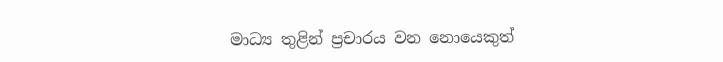මාධ්‍ය තුළින් ප්‍රචාරය වන නොයෙකුත්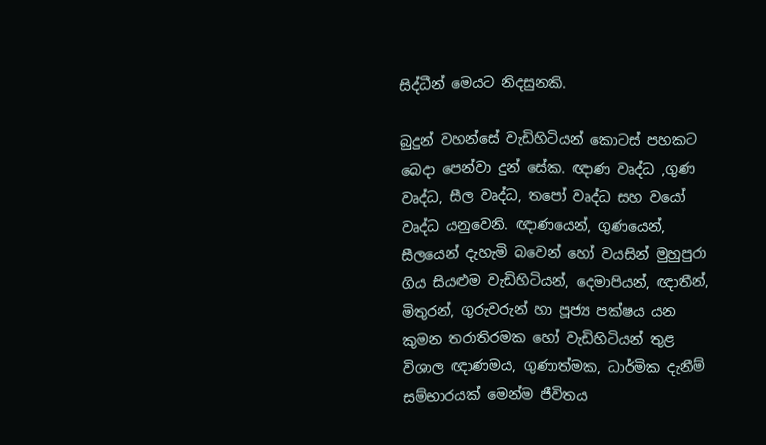සිද්ධීන් මෙයට නිදසුනකි.

බුදුන් වහන්සේ වැඩිහිටියන් කොටස් පහකට බෙදා පෙන්වා දුන් සේක. ඥාණ වෘද්ධ ,ගුණ වෘද්ධ, සීල වෘද්ධ, තපෝ වෘද්ධ සහ වයෝ වෘද්ධ යනුවෙනි. ඥාණයෙන්, ගුණයෙන්, සීලයෙන් දැහැමි බවෙන් හෝ වයසින් මුහුපුරා ගිය සියළුම වැඩිහිටියන්, දෙමාපියන්, ඥාතීන්, මිතුරන්, ගුරුවරුන් හා පූජ්‍ය පක්ෂය යන කුමන තරාතිරමක හෝ වැඩිහිටියන් තුළ විශාල ඥාණමය, ගුණාත්මක, ධාර්මික දැනීම් සම්භාරයක් මෙන්ම ජීවිතය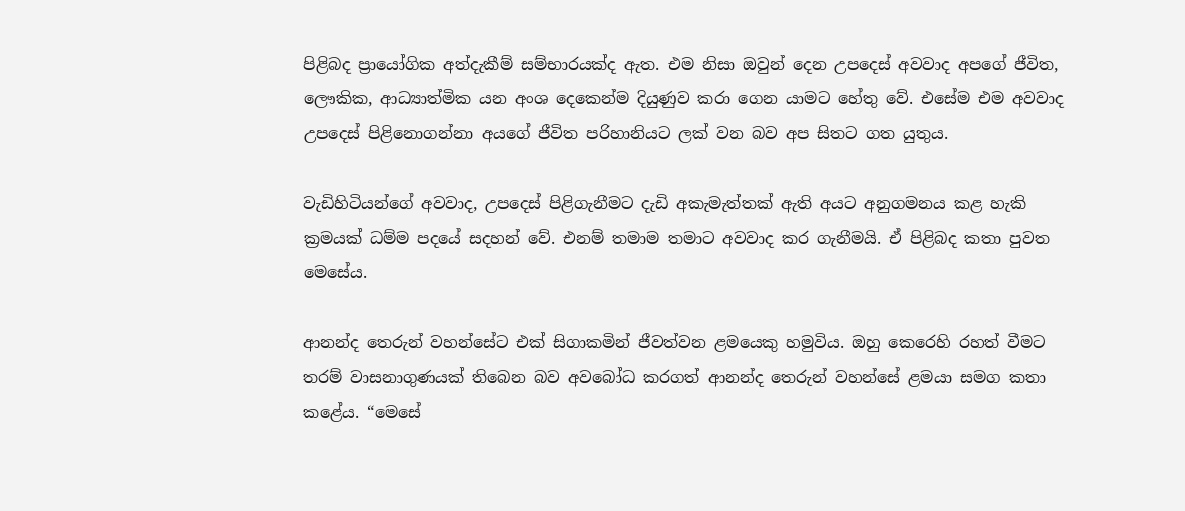පිළිබද ප්‍රායෝගික අත්දැකීම් සම්භාරයක්ද ඇත. එම නිසා ඔවුන් දෙන උපදෙස් අවවාද අපගේ ජීවිත, ලෞකික, ආධ්‍යාත්මික යන අංශ දෙකෙන්ම දියුණුව කරා ගෙන යාමට හේතු වේ. එසේම එම අවවාද උපදෙස් පිළිනොගන්නා අයගේ ජීවිත පරිහානියට ලක් වන බව අප සිතට ගත යුතුය.

වැඩිහිටියන්ගේ අවවාද, උපදෙස් පිළිගැනීමට දැඩි අකැමැත්තක් ඇති අයට අනුගමනය කළ හැකි ක්‍රමයක් ධම්ම පදයේ සදහන් වේ. එනම් තමාම තමාට අවවාද කර ගැනීමයි. ඒ පිළිබද කතා පුවත මෙසේය.

ආනන්ද තෙරුන් වහන්සේට එක් සිගාකමින් ජීවත්වන ළමයෙකු හමුවිය. ඔහු කෙරෙහි රහත් වීමට තරම් වාසනාගුණයක් තිබෙන බව අවබෝධ කරගත් ආනන්ද තෙරුන් වහන්සේ ළමයා සමග කතා කළේය. “මෙසේ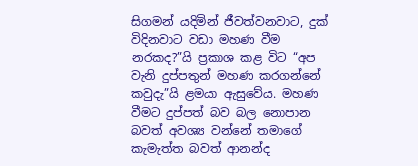සිගමන් යදිමින් ජීවත්වනවාට, දුක් විදිනවාට වඩා මහණ වීම නරකද?”යි ප්‍රකාශ කළ විට “අප වැනි දුප්පතුන් මහණ කරගන්නේ කවුදැ”යි ළමයා ඇසුවේය. මහණ වීමට දුප්පත් බව බල නොපාන බවත් අවශ්‍ය වන්නේ තමාගේ කැමැත්ත බවත් ආනන්ද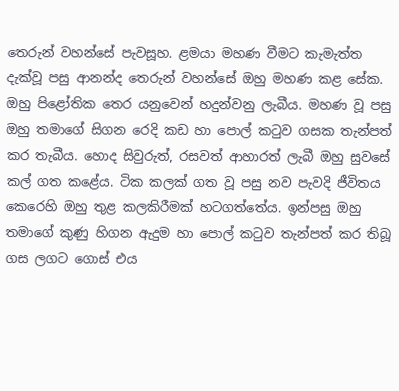තෙරුන් වහන්සේ පැවසූහ. ළමයා මහණ වීමට කැමැත්ත දැක්වූ පසු ආනන්ද තෙරුන් වහන්සේ ඔහු මහණ කළ සේක. ඔහු පිළෝතික තෙර යනුවෙන් හදුන්වනු ලැබීය. මහණ වූ පසු ඔහු තමාගේ සිගන රෙදි කඩ හා පොල් කටුව ගසක තැන්පත් කර තැබීය. හොද සිවුරුත්, රසවත් ආහාරත් ලැබී ඔහු සුවසේ කල් ගත කළේය. ටික කලක් ගත වූ පසු නව පැවදි ජීවිතය කෙරෙහි ඔහු තුළ කලකිරීමක් හටගත්තේය. ඉන්පසු ඔහු තමාගේ කුණු හිගන ඇදුම හා පොල් කටුව තැන්පත් කර තිබූ ගස ලගට ගොස් එය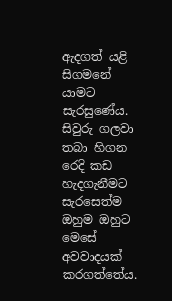ඇදගත් යළි සිගමනේ යාමට සැරසුණේය. සිවුරු ගලවා තබා හිගන රෙදි කඩ හැදගැනීමට සැරසෙත්ම ඔහුම ඔහුට මෙසේ අවවාදයක් කරගත්තේය.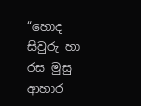“හොද සිවුරු හා රස මුසු ආහාර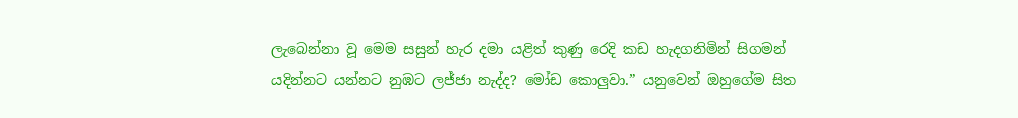ලැබෙන්නා වූ මෙම සසුන් හැර දමා යළිත් කුණු රෙදි කඩ හැදගනිමින් සිගමන් යදින්නට යන්නට නුඹට ලජ්ජා නැද්ද? මෝඩ කොලුවා.” යනුවෙන් ඔහුගේම සිත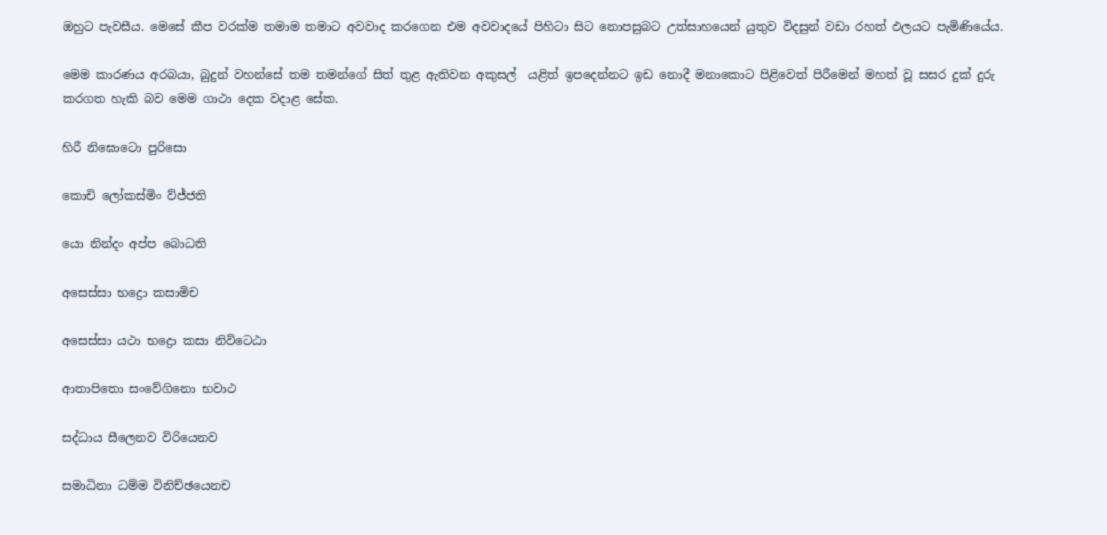ඔහුට පැවසීය. මෙසේ කීප වරක්ම තමාම තමාට අවවාද කරගෙන එම අවවාදයේ පිහිටා සිට නොපසුබට උත්සාහයෙන් යුතුව විදසුන් වඩා රහත් ඵලයට පැමිණියේය.

මෙම කාරණය අරබයා, බුදුන් වහන්සේ තම තමන්ගේ සිත් තුළ ඇතිවන අකුසල්  යළිත් ඉපදෙන්නට ඉඩ නොදී මනාකොට පිළිවෙත් පිරීමෙන් මහත් වූ සසර දුක් දුරු කරගත හැකි බව මෙම ගාථා දෙක වදාළ සේක.

හිරී නිඝොටො පුරිසො

කොචි ලෝකස්මිං ව්ජ්ජති

යො නින්දං අප්ප බොධති

අසෙස්සා භද්‍රො කසාමිච

අසෙස්සා යථා භද්‍රො කසා නිවිටෙඨා

ආතාපිතො සංවේගිනො භවාථ

සද්ධාය සීලෙනව විරියෙනව

සමාධිනා ධම්ම විනිච්ඡයෙනච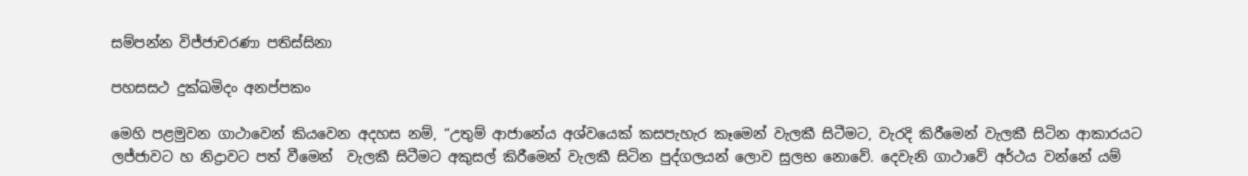සම්පන්න විජ්ජාචරණා පතිස්සිනා

පහසසථ දුක්ඛමිදං අනප්පකං

මෙහි පළමුවන ගාථාවෙන් කියවෙන අදහස නම්, “උතුම් ආජානේය අශ්වයෙක් කසපැහැර කෑමෙන් වැලකී සිටීමට, වැරදි කිරීමෙන් වැලකී සිටින ආකාරයට ලජ්ජාවට හ නිද්‍රාවට පත් වීමෙන්  වැලකී සිටීමට අකුසල් කිරීමෙන් වැලකී සිටින පුද්ගලයන් ලොව සුලභ නොවේ. දෙවැනි ගාථාවේ අර්ථය වන්නේ යම්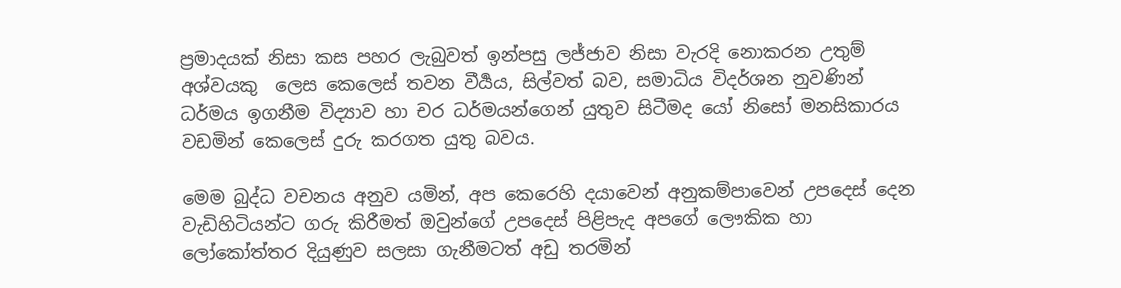ප්‍රමාදයක් නිසා කස පහර ලැබුවත් ඉන්පසු ලජ්ජාව නිසා වැරදි නොකරන උතුම් අශ්වයකු  ලෙස කෙලෙස් තවන වීර්‍යය, සිල්වත් බව, සමාධිය විදර්ශන නුවණින් ධර්මය ඉගනීම විද්‍යාව හා චර ධර්මයන්ගෙන් යුතුව සිටීමද යෝ නිසෝ මනසිකාරය වඩමින් කෙලෙස් දුරු කරගත යුතු බවය.

මෙම බුද්ධ වචනය අනුව යමින්, අප කෙරෙහි දයාවෙන් අනුකම්පාවෙන් උපදෙස් දෙන වැඩිහිටියන්ට ගරු කිරීමත් ඔවුන්ගේ උපදෙස් පිළිපැද අපගේ ලෞකික හා ලෝකෝත්තර දියුණුව සලසා ගැනීමටත් අඩු තරමින්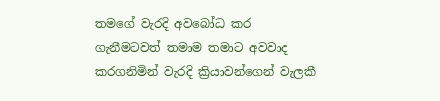තමගේ වැරදි අවබෝධ කර ගැනීමටවත් තමාම තමාට අවවාද කරගනිමින් වැරදි ක්‍රියාවන්ගෙන් වැලකී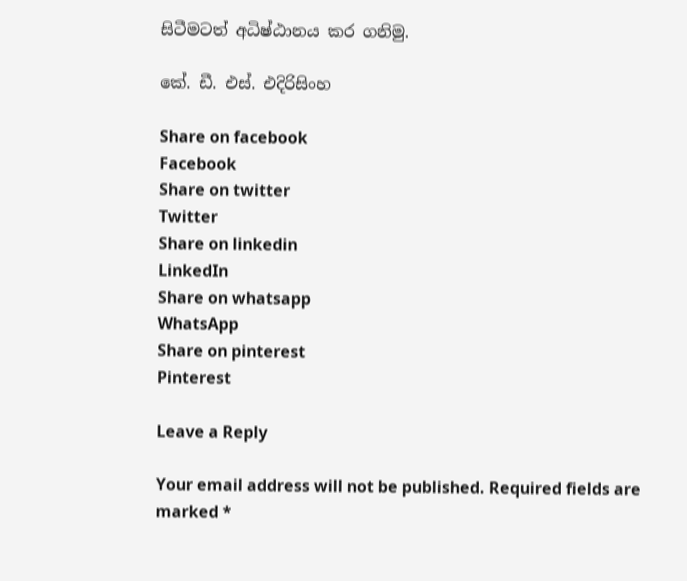සිටීමටත් අධිෂ්ඨානය කර ගනිමු.

කේ. ඩී. එස්. එදිරිසිංහ

Share on facebook
Facebook
Share on twitter
Twitter
Share on linkedin
LinkedIn
Share on whatsapp
WhatsApp
Share on pinterest
Pinterest

Leave a Reply

Your email address will not be published. Required fields are marked *